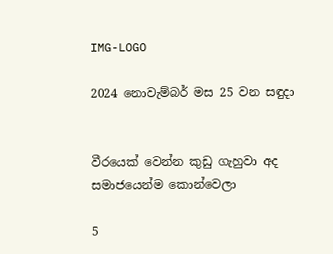IMG-LOGO

2024 නොවැම්බර් මස 25 වන සඳුදා


වීරයෙක් වෙන්න කුඩු ගැහුවා අද සමාජයෙන්ම කොන්වෙලා

5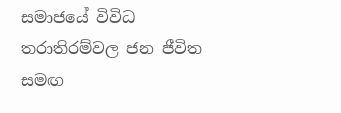සමාජයේ විවිධ තරාතිරම්වල ජන ජීවිත සමඟ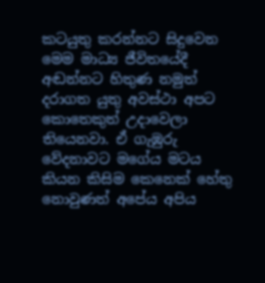කටයුතු කරන්නට සිදුවෙන මෙම මාධ්‍ය ජීවිතයේදී අඬන්නට හිතුණ නමුත් දරාගත යුතු අවස්ථා අපට කොතෙකුත් උදාවෙලා තියෙනවා. ඒ ගැඹුරු වේදනාවට මගේය මටය කියන කිසිම කෙනෙක් හේතු නොවුණත් අපේය අපිය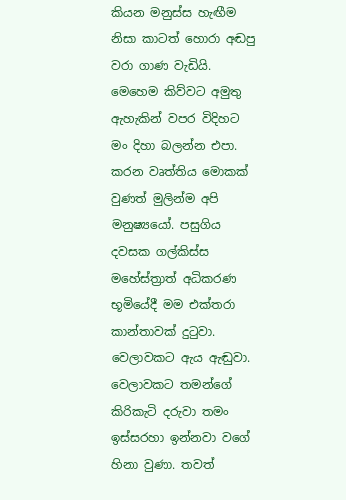කියන මනුස්ස හැඟීම නිසා කාටත් හොරා අඬපු වරා ගාණ වැඩියි. මෙහෙම කිව්වට අමුතු ඇහැකින් වපර විදිහට මං දිහා බලන්න එපා. කරන වෘත්තිය මොකක් වුණත් මුලින්ම අපි මනුෂ්‍යයෝ. පසුගිය දවසක ගල්කිස්ස මහේස්ත්‍රාත් අධිකරණ භූමියේදී මම එක්තරා කාන්තාවක් දුටුවා. වෙලාවකට ඇය ඇඬුවා. වෙලාවකට තමන්ගේ කිරිකැටි දරුවා තමං ඉස්සරහා ඉන්නවා වගේ හිනා වුණා. තවත්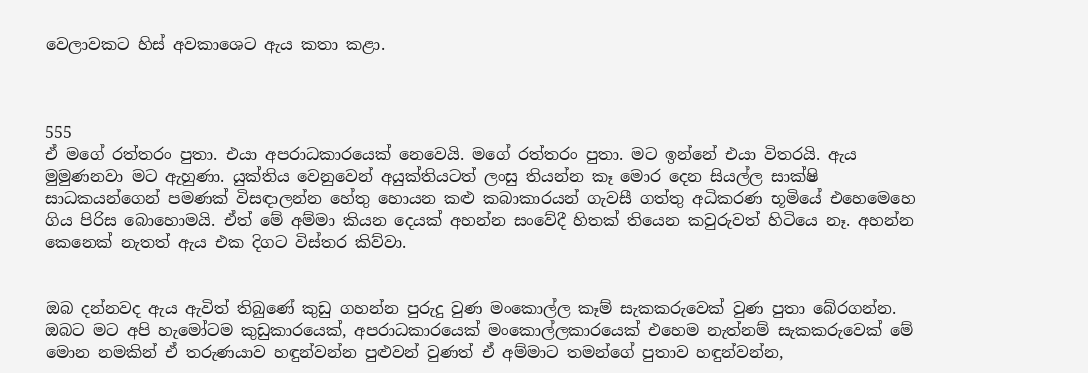වෙලාවකට හිස් අවකාශෙට ඇය කතා කළා.



555
ඒ මගේ රත්තරං පුතා. එයා අපරාධකාරයෙක් නෙවෙයි. මගේ රත්තරං පුතා. මට ඉන්නේ එයා විතරයි. ඇය මුමුණනවා මට ඇහුණා. යුක්තිය වෙනුවෙන් අයුක්තියටත් ලංසු තියන්න කෑ මොර දෙන සියල්ල සාක්ෂි සාධකයන්ගෙන් පමණක් විසඳාලන්න හේතු හොයන කළු කබාකාරයන් ගැවසී ගත්තු අධිකරණ භූමියේ එහෙමෙහෙ ගිය පිරිස බොහොමයි. ඒත් මේ අම්මා කියන දෙයක් අහන්න සංවේදී හිතක් තියෙන කවුරුවත් හිටියෙ නෑ. අහන්න කෙනෙක් නැතත් ඇය එක දිගට විස්තර කිව්වා.


ඔබ දන්නවද ඇය ඇවිත් තිබුණේ කුඩු ගහන්න පුරුදු වුණ මංකොල්ල කෑම් සැකකරුවෙක් වුණ පුතා බේරගන්න. ඔබට මට අපි හැමෝටම කුඩුකාරයෙක්, අපරාධකාරයෙක් මංකොල්ලකාරයෙක් එහෙම නැත්නම් සැකකරුවෙක් මේ මොන නමකින් ඒ තරුණයාව හඳුන්වන්න පුළුවන් වුණත් ඒ අම්මාට තමන්ගේ පුතාව හඳුන්වන්න,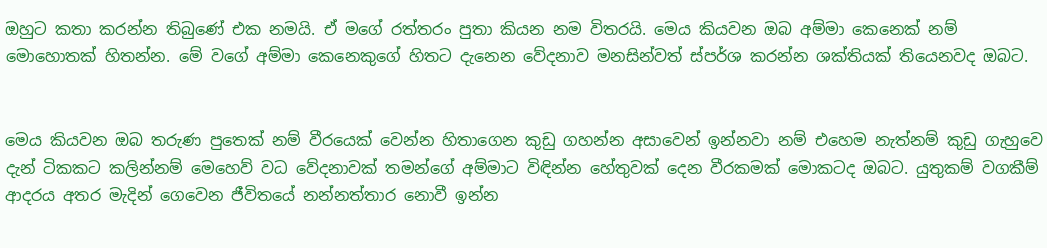ඔහුට කතා කරන්න තිබුණේ එක නමයි. ඒ මගේ රත්තරං පුතා කියන නම විතරයි. මෙය කියවන ඔබ අම්මා කෙනෙක් නම් මොහොතක් හිතන්න. මේ වගේ අම්මා කෙනෙකුගේ හිතට දැනෙන වේදනාව මනසින්වත් ස්පර්ශ කරන්න ශක්තියක් තියෙනවද ඔබට.


මෙය කියවන ඔබ තරුණ පුතෙක් නම් වීරයෙක් වෙන්න හිතාගෙන කුඩු ගහන්න අසාවෙන් ඉන්නවා නම් එහෙම නැත්නම් කුඩු ගැහුවෙ දැන් ටිකකට කලින්නම් මෙහෙව් වධ වේදනාවක් තමන්ගේ අම්මාට විඳින්න හේතුවක් දෙන වීරකමක් මොකටද ඔබට. යුතුකම් වගකීම් ආදරය අතර මැදින් ගෙවෙන ජීවිතයේ නන්නත්තාර නොවී ඉන්න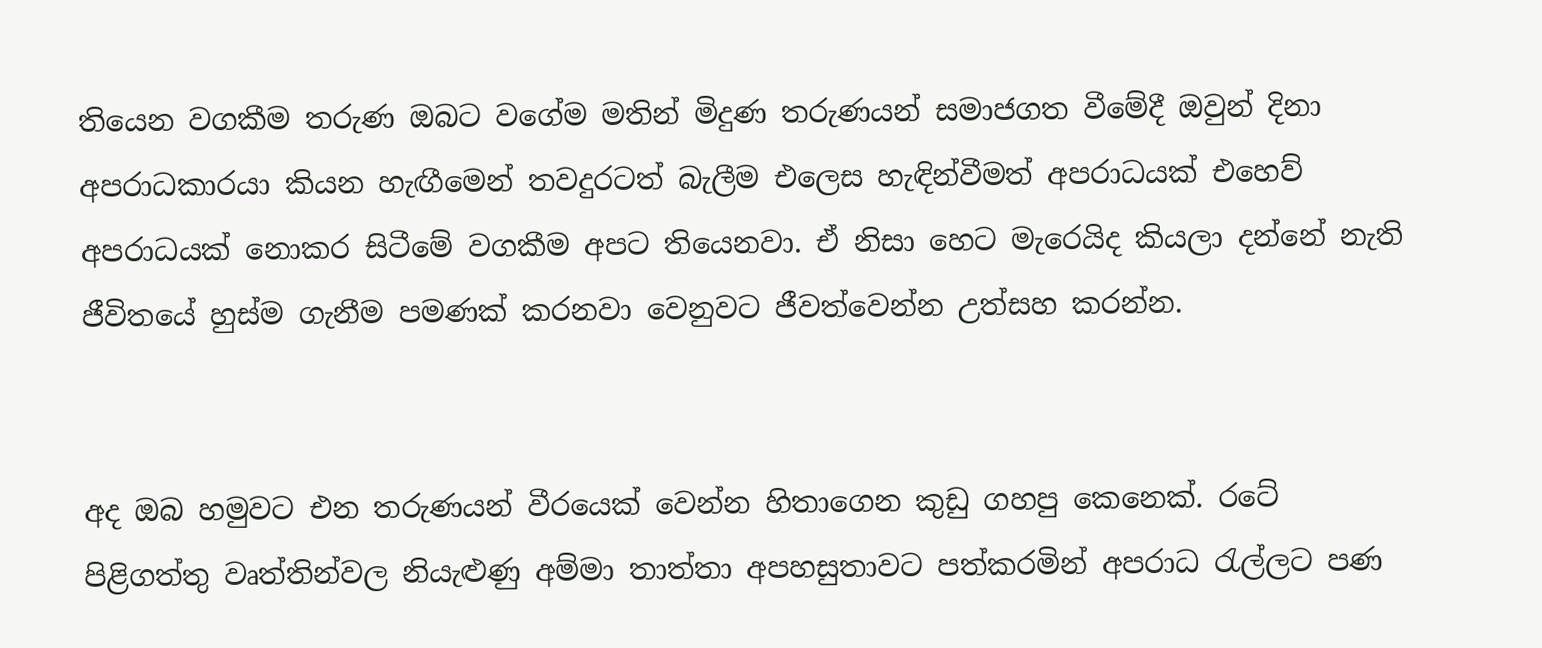තියෙන වගකීම තරුණ ඔබට වගේම මතින් මිදුණ තරුණයන් සමාජගත වීමේදී ඔවුන් දිනා අපරාධකාරයා කියන හැඟීමෙන් තවදුරටත් බැලීම එලෙස හැඳින්වීමත් අපරාධයක් එහෙව් අපරාධයක් නොකර සිටීමේ වගකීම අපට තියෙනවා. ඒ නිසා හෙට මැරෙයිද කියලා දන්නේ නැති ජීවිතයේ හුස්ම ගැනීම පමණක් කරනවා වෙනුවට ජීවත්වෙන්න උත්සහ කරන්න.


අද ඔබ හමුවට එන තරුණයන් වීරයෙක් වෙන්න හිතාගෙන කුඩු ගහපු කෙනෙක්. රටේ පිළිගත්තු වෘත්තින්වල නියැළුණු අම්මා තාත්තා අපහසුතාවට පත්කරමින් අපරාධ රැල්ලට පණ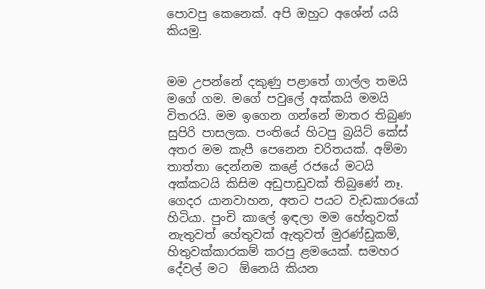පොවපු කෙනෙක්. අපි ඔහුට අශේන් යයි කියමු.


මම උපන්නේ දකුණු පළාතේ ගාල්ල තමයි මගේ ගම. මගේ පවුලේ අක්කයි මමයි විතරයි. මම ඉගෙන ගන්නේ මාතර තිබුණ සුපිරි පාසලක. පංතියේ හිටපු බ්‍රයිට් කේස් අතර මම කැපී පෙනෙන චරිතයක්. අම්මා තාත්තා දෙන්නම කළේ රජයේ මටයි අක්කටයි කිසිම අඩුපාඩුවක් තිබුණේ නෑ. ගෙදර යානවාහන, අතට පයට වැඩකාරයෝ හිටියා. පුංචි කාලේ ඉඳලා මම හේතුවක් නැතුවත් හේතුවක් ඇතුවත් මුරණ්ඩුකම්, හිතුවක්කාරකම් කරපු ළමයෙක්. සමහර දේවල් මට  ඕනෙයි කියන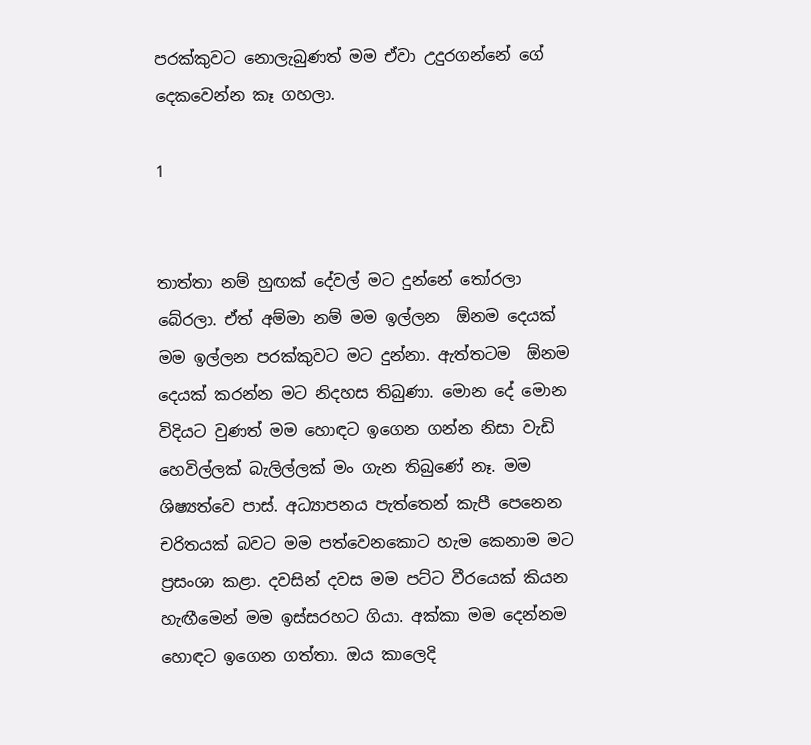පරක්කුවට නොලැබුණත් මම ඒවා උදුරගන්නේ ගේ දෙකවෙන්න කෑ ගහලා.

1


තාත්තා නම් හුඟක් දේවල් මට දුන්නේ තෝරලා බේරලා. ඒත් අම්මා නම් මම ඉල්ලන  ඕනම දෙයක් මම ඉල්ලන පරක්කුවට මට දුන්නා. ඇත්තටම  ඕනම දෙයක් කරන්න මට නිදහස තිබුණා. මොන දේ මොන විදියට වුණත් මම හොඳට ඉගෙන ගන්න නිසා වැඩි හෙවිල්ලක් බැලිල්ලක් මං ගැන තිබුණේ නෑ. මම ශිෂ්‍යත්වෙ පාස්. අධ්‍යාපනය පැත්තෙන් කැපී පෙනෙන චරිතයක් බවට මම පත්වෙනකොට හැම කෙනාම මට ප්‍රසංශා කළා. දවසින් දවස මම පට්ට වීරයෙක් කියන හැඟීමෙන් මම ඉස්සරහට ගියා. අක්කා මම දෙන්නම හොඳට ඉගෙන ගත්තා. ඔය කාලෙදි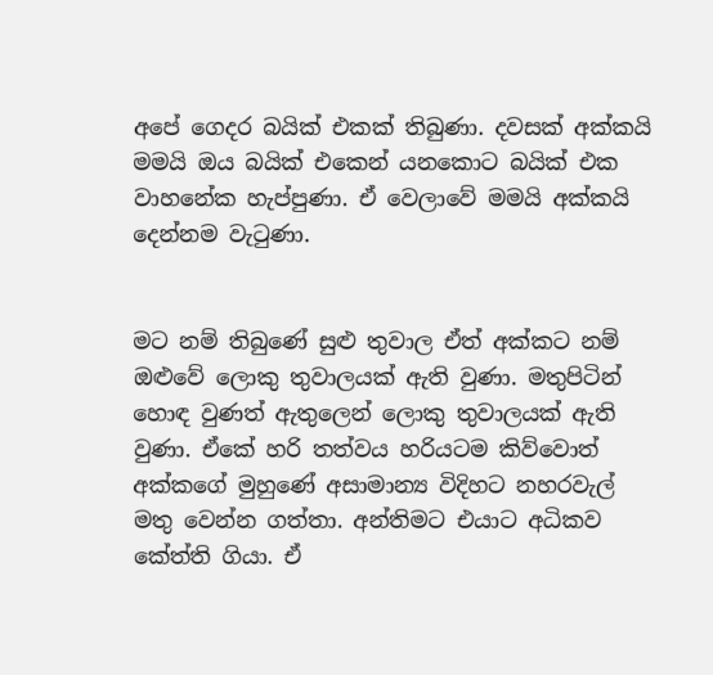අපේ ගෙදර බයික් එකක් තිබුණා. දවසක් අක්කයි මමයි ඔය බයික් එකෙන් යනකොට බයික් එක වාහනේක හැප්පුණා. ඒ වෙලාවේ මමයි අක්කයි දෙන්නම වැටුණා.


මට නම් තිබුණේ සුළු තුවාල ඒත් අක්කට නම් ඔළුවේ ලොකු තුවාලයක් ඇති වුණා. මතුපිටින් හොඳ වුණත් ඇතුලෙන් ලොකු තුවාලයක් ඇති වුණා. ඒකේ හරි තත්වය හරියටම කිව්වොත් අක්කගේ මුහුණේ අසාමාන්‍ය විදිහට නහරවැල් මතු වෙන්න ගත්තා. අන්තිමට එයාට අධිකව කේත්ති ගියා. ඒ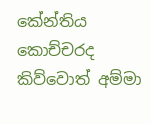කේන්තිය කොච්චරද කිව්වොත් අම්මා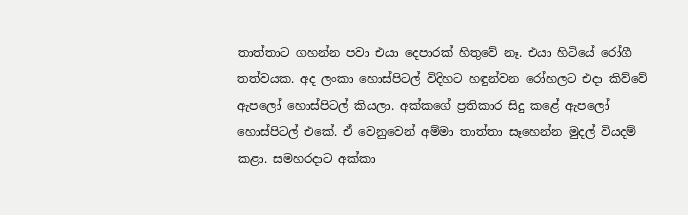තාත්තාට ගහන්න පවා එයා දෙපාරක් හිතුවේ නෑ. එයා හිටියේ රෝගී තත්වයක. අද ලංකා හොස්පිටල් විදිහට හඳුන්වන රෝහලට එදා කිව්වේ ඇපලෝ හොස්පිටල් කියලා. අක්කගේ ප්‍රතිකාර සිදු කළේ ඇපලෝ හොස්පිටල් එකේ. ඒ වෙනුවෙන් අම්මා තාත්තා සෑහෙන්න මුදල් වියදම් කළා. සමහරදාට අක්කා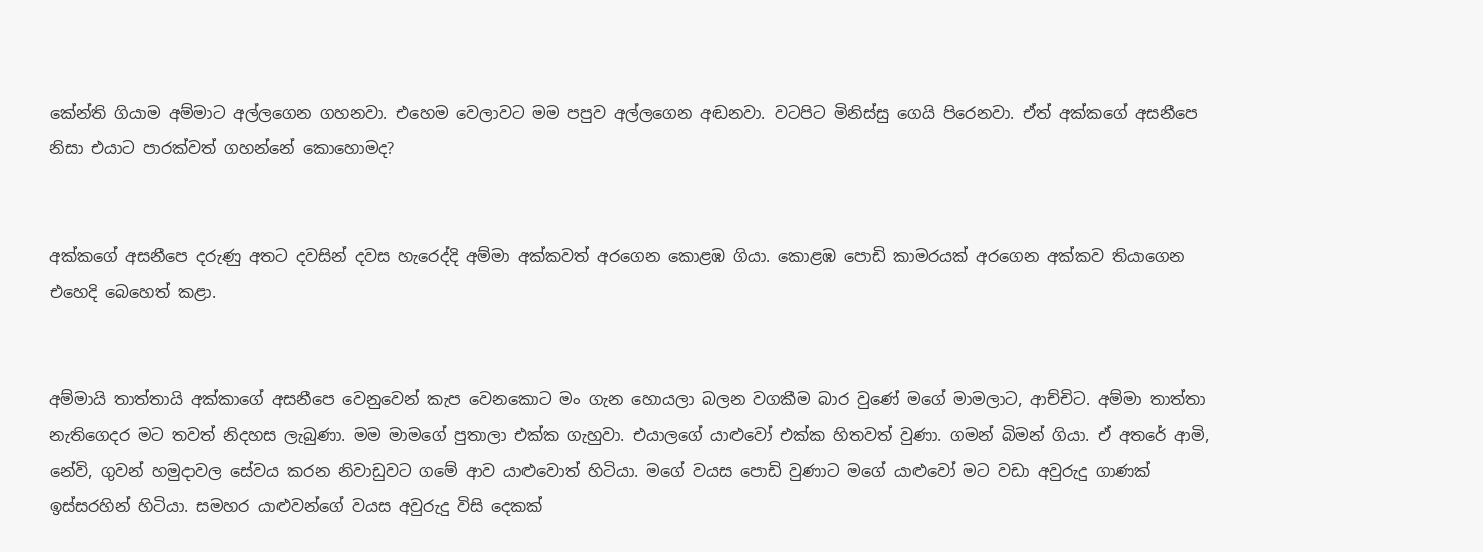කේන්ති ගියාම අම්මාට අල්ලගෙන ගහනවා. එහෙම වෙලාවට මම පපුව අල්ලගෙන අඬනවා. වටපිට මිනිස්සු ගෙයි පිරෙනවා. ඒත් අක්කගේ අසනීපෙ නිසා එයාට පාරක්වත් ගහන්නේ කොහොමද?


අක්කගේ අසනීපෙ දරුණු අතට දවසින් දවස හැරෙද්දි අම්මා අක්කවත් අරගෙන කොළඹ ගියා. කොළඹ පොඩි කාමරයක් අරගෙන අක්කව තියාගෙන එහෙදි බෙහෙත් කළා.


අම්මායි තාත්තායි අක්කාගේ අසනීපෙ වෙනුවෙන් කැප වෙනකොට මං ගැන හොයලා බලන වගකීම බාර වුණේ මගේ මාමලාට, ආච්චිට. අම්මා තාත්තා නැතිගෙදර මට තවත් නිදහස ලැබුණා. මම මාමගේ පුතාලා එක්ක ගැහුවා. එයාලගේ යාළුවෝ එක්ක හිතවත් වුණා. ගමන් බිමන් ගියා. ඒ අතරේ ආමි, නේවි, ගුවන් හමුදාවල සේවය කරන නිවාඩුවට ගමේ ආව යාළුවොත් හිටියා. මගේ වයස පොඩි වුණාට මගේ යාළුවෝ මට වඩා අවුරුදු ගාණක් ඉස්සරහින් හිටියා. සමහර යාළුවන්ගේ වයස අවුරුදු විසි දෙකක්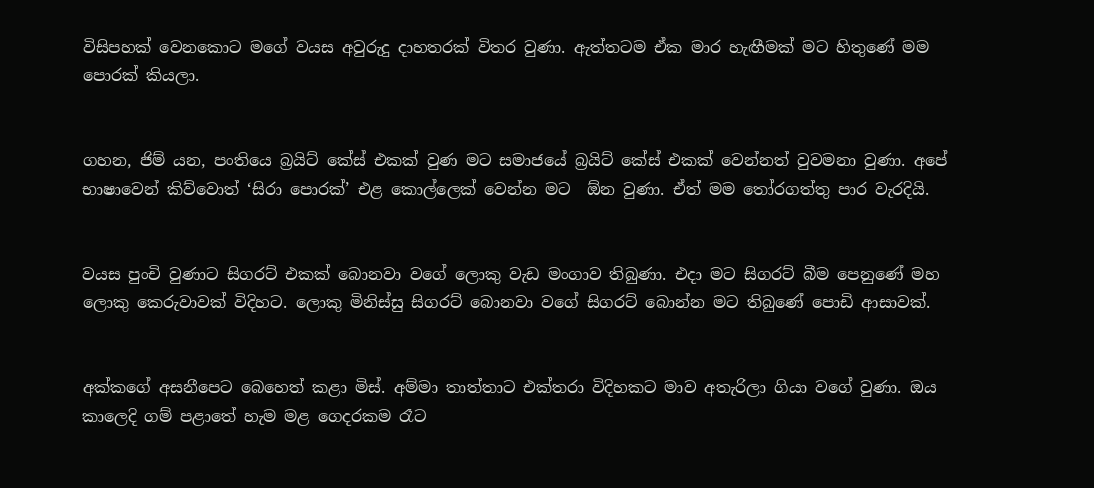විසිපහක් වෙනකොට මගේ වයස අවුරුදු දාහතරක් විතර වුණා. ඇත්තටම ඒක මාර හැඟීමක් මට හිතුණේ මම පොරක් කියලා.


ගහන, ජිම් යන, පංතියෙ බ්‍රයිට් කේස් එකක් වුණ මට සමාජයේ බ්‍රයිට් කේස් එකක් වෙන්නත් වුවමනා වුණා. අපේ භාෂාවෙන් කිව්වොත් ‘සිරා පොරක්’ එළ කොල්ලෙක් වෙන්න මට  ඕන වුණා. ඒත් මම තෝරගත්තු පාර වැරදියි.


වයස පුංචි වුණාට සිගරට් එකක් බොනවා වගේ ලොකු වැඩ මංගාව තිබුණා. එදා මට සිගරට් බීම පෙනුණේ මහ ලොකු කෙරුවාවක් විදිහට. ලොකු මිනිස්සු සිගරට් බොනවා වගේ සිගරට් බොන්න මට තිබුණේ පොඩි ආසාවක්.


අක්කගේ අසනීපෙට බෙහෙත් කළා මිස්. අම්මා තාත්තාට එක්තරා විදිහකට මාව අතැරිලා ගියා වගේ වුණා. ඔය කාලෙදි ගම් පළාතේ හැම මළ ගෙදරකම රෑට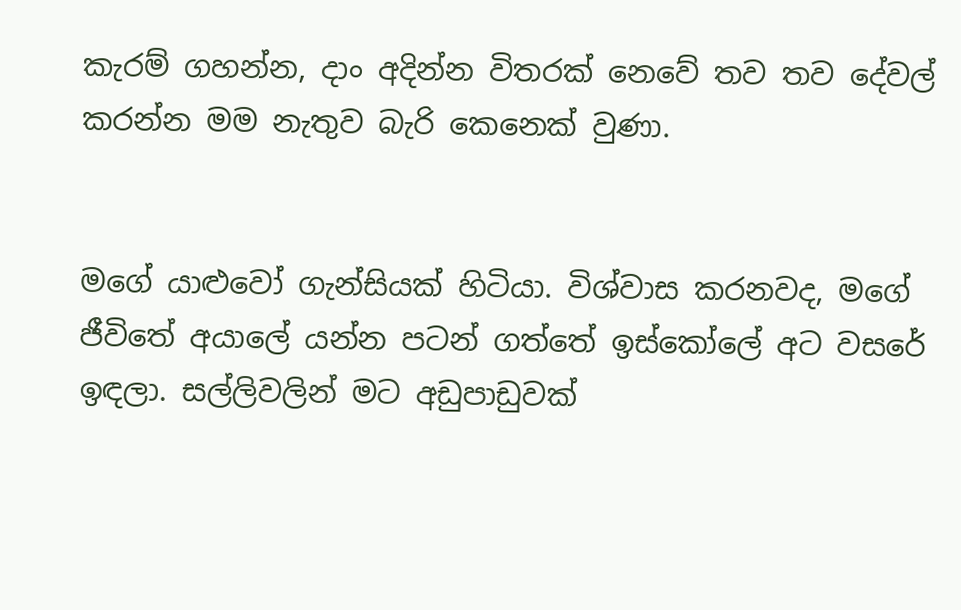කැරම් ගහන්න, දාං අදින්න විතරක් නෙවේ තව තව දේවල් කරන්න මම නැතුව බැරි කෙනෙක් වුණා.


මගේ යාළුවෝ ගැන්සියක් හිටියා. විශ්වාස කරනවද, මගේ ජීවිතේ අයාලේ යන්න පටන් ගත්තේ ඉස්කෝලේ අට වසරේ ඉඳලා. සල්ලිවලින් මට අඩුපාඩුවක්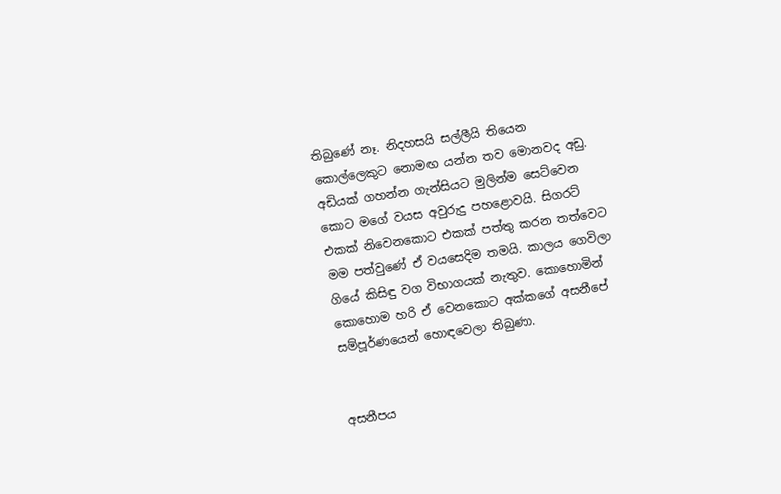තිබුණේ නෑ. නිදහසයි සල්ලීයි තියෙන කොල්ලෙකුට නොමඟ යන්න තව මොනවද අඩු. අඩියක් ගහන්න ගැන්සියට මුලින්ම සෙට්වෙන කොට මගේ වයස අවුරුදු පහළොවයි. සිගරට් එකක් නිවෙනකොට එකක් පත්තු කරන තත්වෙට මම පත්වුණේ ඒ වයසෙදිම තමයි. කාලය ගෙවිලා ගියේ කිසිඳු වග විභාගයක් නැතුව. කොහොමින් කොහොම හරි ඒ වෙනකොට අක්කගේ අසනීපේ සම්පූර්ණයෙන් හොඳවෙලා තිබුණා.


අසනීපය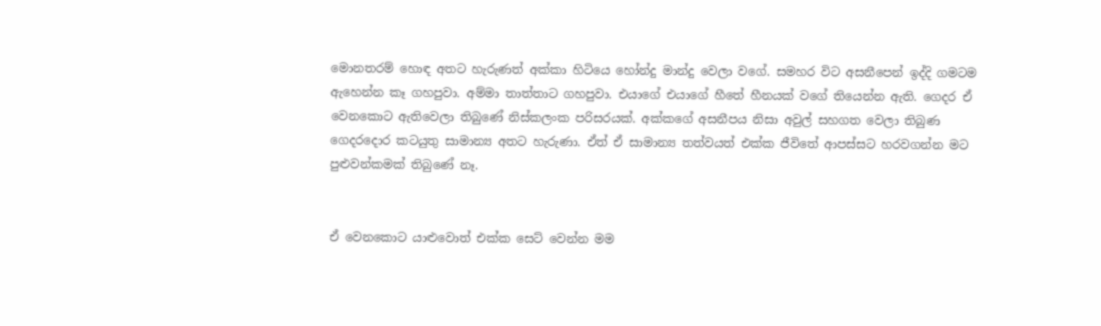මොනතරම් හොඳ අතට හැරුණත් අක්කා හිටියෙ හෝන්දු මාන්දු වෙලා වගේ. සමහර විට අසනීපෙන් ඉද්දි ගමටම ඇහෙන්න කෑ ගහපුවා. අම්මා තාත්තාට ගහපුවා. එයාගේ එයාගේ හීතේ හීනයක් වගේ තියෙන්න ඇති. ගෙදර ඒ වෙනකොට ඇතිවෙලා තිබුණේ නිස්කලංක පරිසරයක්. අක්කගේ අසනීපය නිසා අවුල් සහගත වෙලා තිබුණ ගෙදරදොර කටයුතු සාමාන්‍ය අතට හැරුණා. ඒත් ඒ සාමාන්‍ය තත්වයත් එක්ක ජීවිතේ ආපස්සට හරවගන්න මට පුළුවන්කමක් තිබුණේ නෑ.


ඒ වෙනකොට යාළුවොත් එක්ක සෙට් වෙන්න මම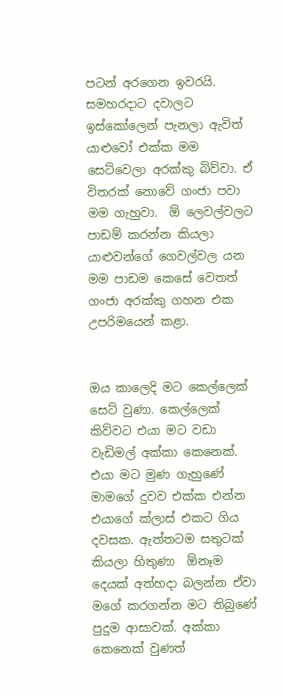පටන් අරගෙන ඉවරයි. සමහරදාට දවාලට ඉස්කෝලෙන් පැනලා ඇවිත් යාළුවෝ එක්ක මම සෙට්වෙලා අරක්කු බිව්වා. ඒ විතරක් නොවේ ගංජා පවා මම ගැහුවා.  ඕ ලෙවල්වලට පාඩම් කරන්න කියලා යාළුවන්ගේ ගෙවල්වල යන මම පාඩම කෙසේ වෙතත් ගංජා අරක්කු ගහන එක උපරිමයෙන් කළා.


ඔය කාලෙදි මට කෙල්ලෙක් සෙට් වුණා. කෙල්ලෙක් කිව්වට එයා මට වඩා වැඩිමල් අක්කා කෙනෙක්. එයා මට මුණ ගැහුණේ මාමගේ දුවව එක්ක එන්න එයාගේ ක්ලාස් එකට ගිය දවසක. ඇත්තටම සතුටක් කියලා හිතුණා  ඕනෑම දෙයක් අත්හදා බලන්න ඒවා මගේ කරගන්න මට තිබුණේ පුදුම ආසාවක්. අක්කා කෙනෙක් වුණත්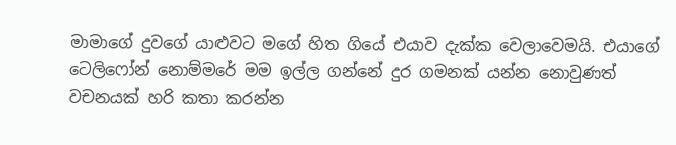මාමාගේ දුවගේ යාළුවට මගේ හිත ගියේ එයාව දැක්ක වෙලාවෙමයි. එයාගේ ටෙලිෆෝන් නොම්මරේ මම ඉල්ල ගන්නේ දුර ගමනක් යන්න නොවුණත් වචනයක් හරි කතා කරන්න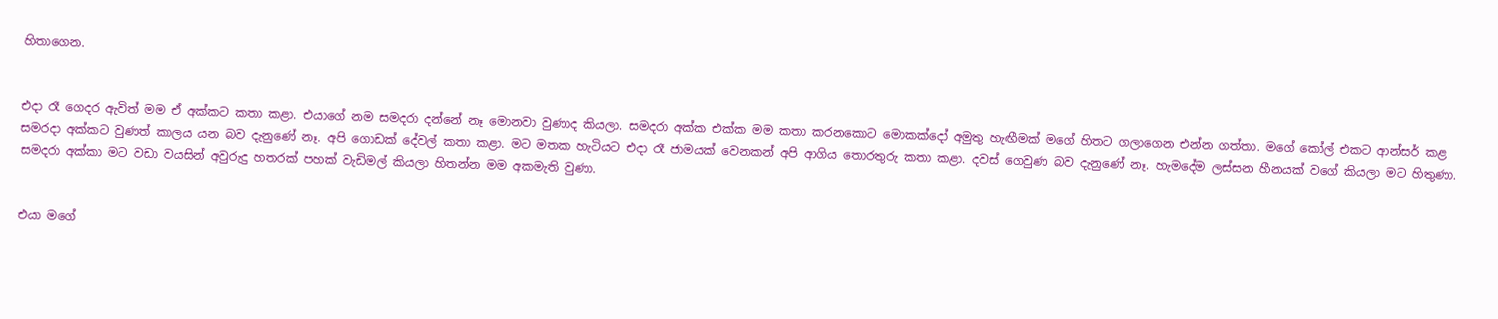හිතාගෙන.


එදා රෑ ගෙදර ඇවිත් මම ඒ අක්කට කතා කළා. එයාගේ නම සමදරා දන්නේ නෑ මොනවා වුණාද කියලා. සමදරා අක්ක එක්ක මම කතා කරනකොට මොකක්දෝ අමුතු හැඟීමක් මගේ හිතට ගලාගෙන එන්න ගත්තා. මගේ කෝල් එකට ආන්සර් කළ සමරදා අක්කට වුණත් කාලය යන බව දැනුණේ නෑ. අපි ගොඩක් දේවල් කතා කළා. මට මතක හැටියට එදා රෑ ජාමයක් වෙනකන් අපි ආගිය තොරතුරු කතා කළා. දවස් ගෙවුණ බව දැනුණේ නෑ. හැමදේම ලස්සන හීනයක් වගේ කියලා මට හිතුණා. සමදරා අක්කා මට වඩා වයසින් අවුරුදු හතරක් පහක් වැඩිමල් කියලා හිතන්න මම අකමැති වුණා.


එයා මගේ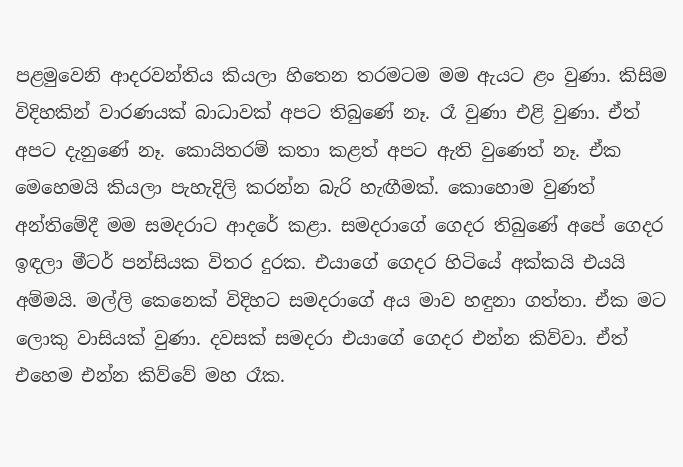පළමුවෙනි ආදරවන්තිය කියලා හිතෙන තරමටම මම ඇයට ළං වුණා. කිසිම විදිහකින් වාරණයක් බාධාවක් අපට තිබුණේ නෑ. රෑ වුණා එළි වුණා. ඒත් අපට දැනුණේ නෑ. කොයිතරම් කතා කළත් අපට ඇති වුණෙත් නෑ. ඒක මෙහෙමයි කියලා පැහැදිලි කරන්න බැරි හැඟීමක්. කොහොම වුණත් අන්තිමේදී මම සමදරාට ආදරේ කළා. සමදරාගේ ගෙදර තිබුණේ අපේ ගෙදර ඉඳලා මීටර් පන්සියක විතර දුරක. එයාගේ ගෙදර හිටියේ අක්කයි එයයි අම්මයි. මල්ලි කෙනෙක් විදිහට සමදරාගේ අය මාව හඳුනා ගත්තා. ඒක මට ලොකු වාසියක් වුණා. දවසක් සමදරා එයාගේ ගෙදර එන්න කිව්වා. ඒත් එහෙම එන්න කිව්වේ මහ රෑක.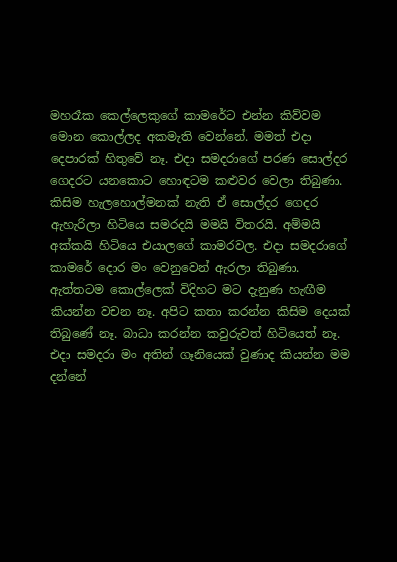මහරෑක කෙල්ලෙකුගේ කාමරේට එන්න කිව්වම මොන කොල්ලද අකමැති වෙන්නේ. මමත් එදා දෙපාරක් හිතුවේ නෑ. එදා සමදරාගේ පරණ සොල්දර ගෙදරට යනකොට හොඳටම කළුවර වෙලා තිබුණා. කිසිම හැලහොල්මනක් නැති ඒ සොල්දර ගෙදර ඇහැරිලා හිටියෙ සමරදයි මමයි විතරයි. අම්මයි අක්කයි හිටියෙ එයාලගේ කාමරවල. එදා සමදරාගේ කාමරේ දොර මං වෙනුවෙන් ඇරලා තිබුණා. ඇත්තටම කොල්ලෙක් විදිහට මට දැනුණ හැඟීම කියන්න වචන නෑ. අපිට කතා කරන්න කිසිම දෙයක් තිබුණේ නෑ. බාධා කරන්න කවුරුවත් හිටියෙත් නෑ. එදා සමදරා මං අතින් ගෑනියෙක් වුණාද කියන්න මම දන්නේ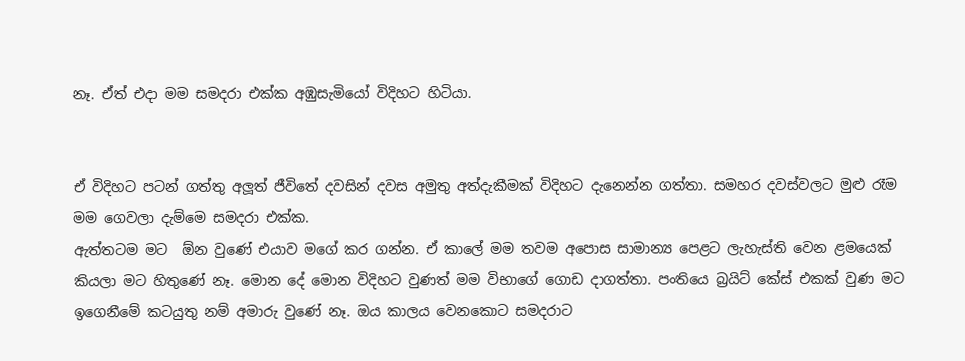නෑ. ඒත් එදා මම සමදරා එක්ක අඹුසැමියෝ විදිහට හිටියා.


ඒ විදිහට පටන් ගත්තු අලූත් ජීවිතේ දවසින් දවස අමුතු අත්දැකීමක් විදිහට දැනෙන්න ගත්තා. සමහර දවස්වලට මුළු රෑම මම ගෙවලා දැම්මෙ සමදරා එක්ක.
ඇත්තටම මට  ඕන වුණේ එයාව මගේ කර ගන්න. ඒ කාලේ මම තවම අපොස සාමාන්‍ය පෙළට ලැහැස්ති වෙන ළමයෙක් කියලා මට හිතුණේ නෑ. මොන දේ මොන විදිහට වුණත් මම විභාගේ ගොඩ දාගත්තා. පංතියෙ බ්‍රයිට් කේස් එකක් වුණ මට ඉගෙනීමේ කටයුතු නම් අමාරු වුණේ නෑ. ඔය කාලය වෙනකොට සමදරාට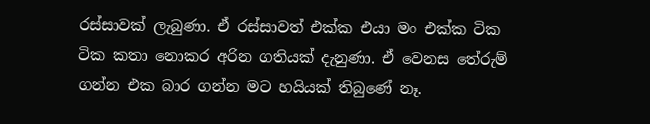රස්සාවක් ලැබුණා. ඒ රස්සාවත් එක්ක එයා මං එක්ක ටික ටික කතා නොකර අරින ගතියක් දැනුණා. ඒ වෙනස තේරුම් ගන්න එක බාර ගන්න මට හයියක් තිබුණේ නෑ.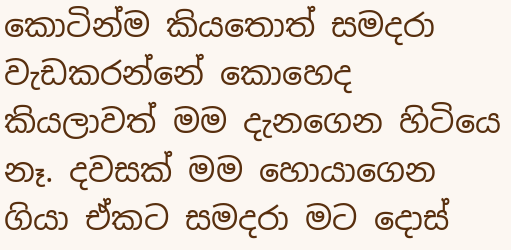කොටින්ම කියතොත් සමදරා වැඩකරන්නේ කොහෙද කියලාවත් මම දැනගෙන හිටියෙ නෑ. දවසක් මම හොයාගෙන ගියා ඒකට සමදරා මට දොස්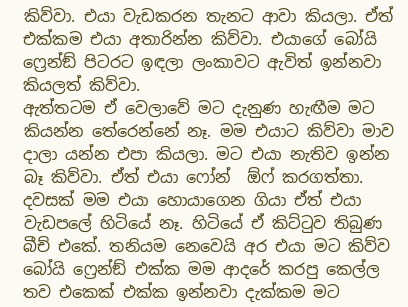කිව්වා. එයා වැඩකරන තැනට ආවා කියලා. ඒත් එක්කම එයා අතාරින්න කිව්වා. එයාගේ බෝයි ෆ්‍රෙන්ඞ් පිටරට ඉඳලා ලංකාවට ඇවිත් ඉන්නවා කියලත් කිව්වා.
ඇත්තටම ඒ වෙලාවේ මට දැනුණ හැඟීම මට කියන්න තේරෙන්නේ නෑ. මම එයාට කිව්වා මාව දාලා යන්න එපා කියලා. මට එයා නැතිව ඉන්න බෑ කිව්වා. ඒත් එයා ෆෝන්  ඕෆ් කරගත්තා. දවසක් මම එයා හොයාගෙන ගියා ඒත් එයා වැඩපලේ හිටියේ නෑ. හිටියේ ඒ කිට්ටුව තිබුණ බීච් එකේ. තනියම නෙවෙයි අර එයා මට කිව්ව බෝයි ෆ්‍රෙන්ඞ් එක්ක මම ආදරේ කරපු කෙල්ල තව එකෙක් එක්ක ඉන්නවා දැක්කම මට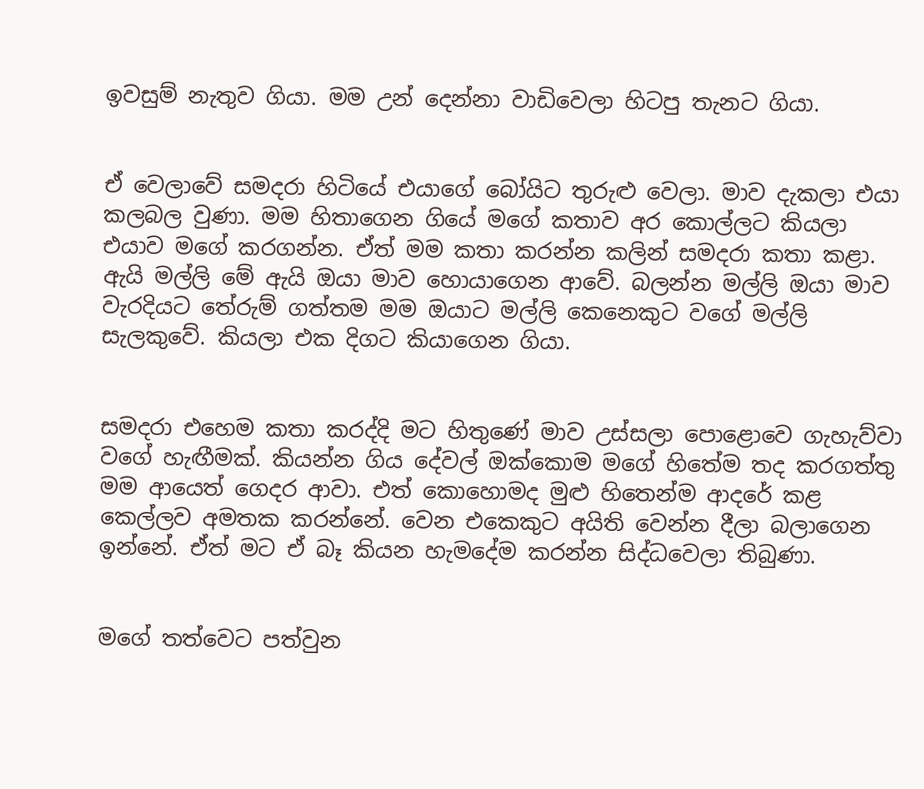ඉවසුම් නැතුව ගියා. මම උන් දෙන්නා වාඩිවෙලා හිටපු තැනට ගියා.


ඒ වෙලාවේ සමදරා හිටියේ එයාගේ බෝයිට තුරුළු වෙලා. මාව දැකලා එයා කලබල වුණා. මම හිතාගෙන ගියේ මගේ කතාව අර කොල්ලට කියලා එයාව මගේ කරගන්න. ඒත් මම කතා කරන්න කලින් සමදරා කතා කළා. ඇයි මල්ලි මේ ඇයි ඔයා මාව හොයාගෙන ආවේ. බලන්න මල්ලි ඔයා මාව වැරදියට තේරුම් ගත්තම මම ඔයාට මල්ලි කෙනෙකුට වගේ මල්ලි සැලකුවේ. කියලා එක දිගට කියාගෙන ගියා.


සමදරා එහෙම කතා කරද්දි මට හිතුණේ මාව උස්සලා පොළොවෙ ගැහැව්වා වගේ හැඟීමක්. කියන්න ගිය දේවල් ඔක්කොම මගේ හිතේම තද කරගත්තු මම ආයෙත් ගෙදර ආවා. එත් කොහොමද මුළු හිතෙන්ම ආදරේ කළ කෙල්ලව අමතක කරන්නේ. වෙන එකෙකුට අයිති වෙන්න දීලා බලාගෙන ඉන්නේ. ඒත් මට ඒ බෑ කියන හැමදේම කරන්න සිද්ධවෙලා තිබුණා.


මගේ තත්වෙට පත්වුන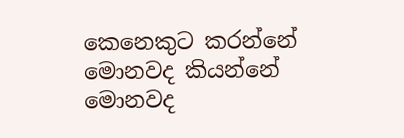කෙනෙකුට කරන්නේ මොනවද කියන්නේ මොනවද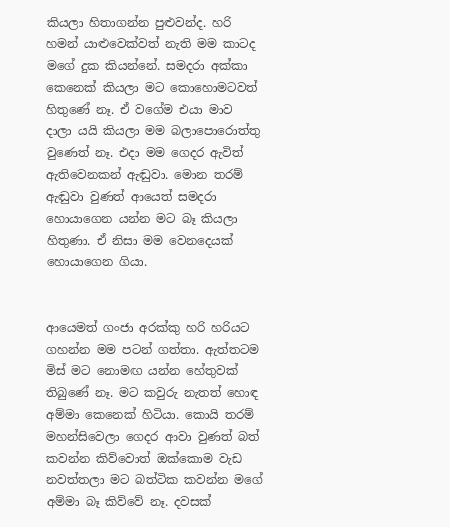කියලා හිතාගන්න පුළුවන්ද. හරි හමන් යාළුවෙක්වත් නැති මම කාටද මගේ දුක කියන්නේ. සමදරා අක්කා කෙනෙක් කියලා මට කොහොමටවත් හිතුණේ නෑ. ඒ වගේම එයා මාව දාලා යයි කියලා මම බලාපොරොත්තු වුණෙත් නෑ. එදා මම ගෙදර ඇවිත් ඇතිවෙනකන් ඇඬුවා. මොන තරම් ඇඬුවා වුණත් ආයෙත් සමදරා හොයාගෙන යන්න මට බෑ කියලා හිතුණා. ඒ නිසා මම වෙනදෙයක් හොයාගෙන ගියා.


ආයෙමත් ගංජා අරක්කු හරි හරියට ගහන්න මම පටන් ගත්තා. ඇත්තටම මිස් මට නොමඟ යන්න හේතුවක් තිබුණේ නෑ. මට කවුරු නැතත් හොඳ අම්මා කෙනෙක් හිටියා. කොයි තරම් මහන්සිවෙලා ගෙදර ආවා වුණත් බත් කවන්න කිව්වොත් ඔක්කොම වැඩ නවත්තලා මට බත්ටික කවන්න මගේ අම්මා බෑ කිව්වේ නෑ. දවසක්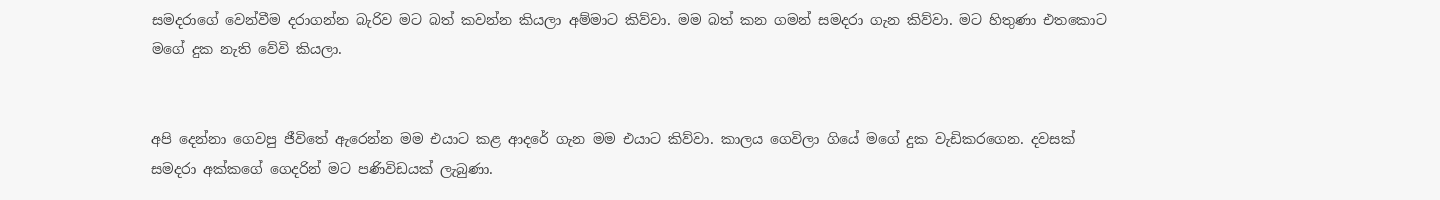සමදරාගේ වෙන්වීම දරාගන්න බැරිව මට බත් කවන්න කියලා අම්මාට කිව්වා. මම බත් කන ගමන් සමදරා ගැන කිව්වා. මට හිතුණා එතකොට මගේ දුක නැති වේවි කියලා.


අපි දෙන්නා ගෙවපු ජීවිතේ ඇරෙන්න මම එයාට කළ ආදරේ ගැන මම එයාට කිව්වා. කාලය ගෙවිලා ගියේ මගේ දුක වැඩිකරගෙන. දවසක් සමදරා අක්කගේ ගෙදරින් මට පණිවිඩයක් ලැබුණා.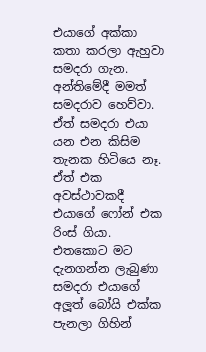එයාගේ අක්කා කතා කරලා ඇහුවා සමදරා ගැන. අන්තිමේදී මමත් සමදරාව හෙව්වා. ඒත් සමදරා එයා යන එන කිසිම තැනක හිටියෙ නෑ. ඒත් එක අවස්ථාවකදී එයාගේ ෆෝන් එක රිංස් ගියා. එතකොට මට දැනගන්න ලැබුණා සමදරා එයාගේ අලූත් බෝයි එක්ක පැනලා ගිහින්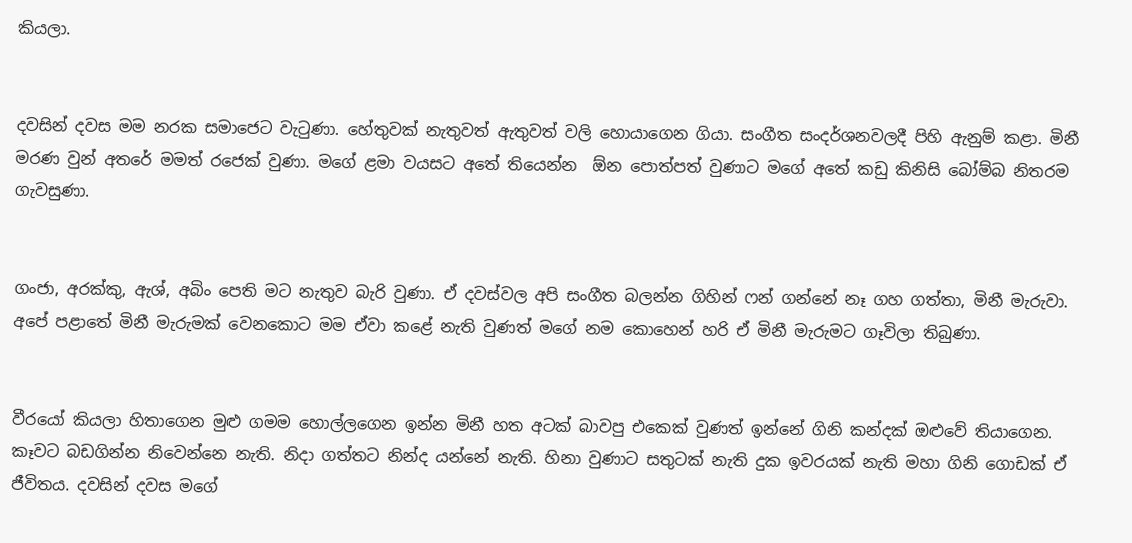කියලා.


දවසින් දවස මම නරක සමාජෙට වැටුණා. හේතුවක් නැතුවත් ඇතුවත් වලි හොයාගෙන ගියා. සංගීත සංදර්ශනවලදී පිහි ඇනුම් කළා. මිනී මරණ වුන් අතරේ මමත් රජෙක් වුණා. මගේ ළමා වයසට අතේ තියෙන්න  ඕන පොත්පත් වුණාට මගේ අතේ කඩු කිනිසි බෝම්බ නිතරම ගැවසුණා.


ගංජා, අරක්කු, ඇශ්, අබිං පෙති මට නැතුව බැරි වුණා. ඒ දවස්වල අපි සංගීත බලන්න ගිහින් ෆන් ගන්නේ නෑ ගහ ගත්තා, මිනී මැරුවා. අපේ පළාතේ මිනී මැරුමක් වෙනකොට මම ඒවා කළේ නැති වුණත් මගේ නම කොහෙන් හරි ඒ මිනී මැරුමට ගෑවිලා තිබුණා.


වීරයෝ කියලා හිතාගෙන මුළු ගමම හොල්ලගෙන ඉන්න මිනී හත අටක් බාවපු එකෙක් වුණත් ඉන්නේ ගිනි කන්දක් ඔළුවේ තියාගෙන. කෑවට බඩගින්න නිවෙන්නෙ නැති. නිදා ගත්තට නින්ද යන්නේ නැති. හිනා වුණාට සතුටක් නැති දුක ඉවරයක් නැති මහා ගිනි ගොඩක් ඒ ජීවිතය. දවසින් දවස මගේ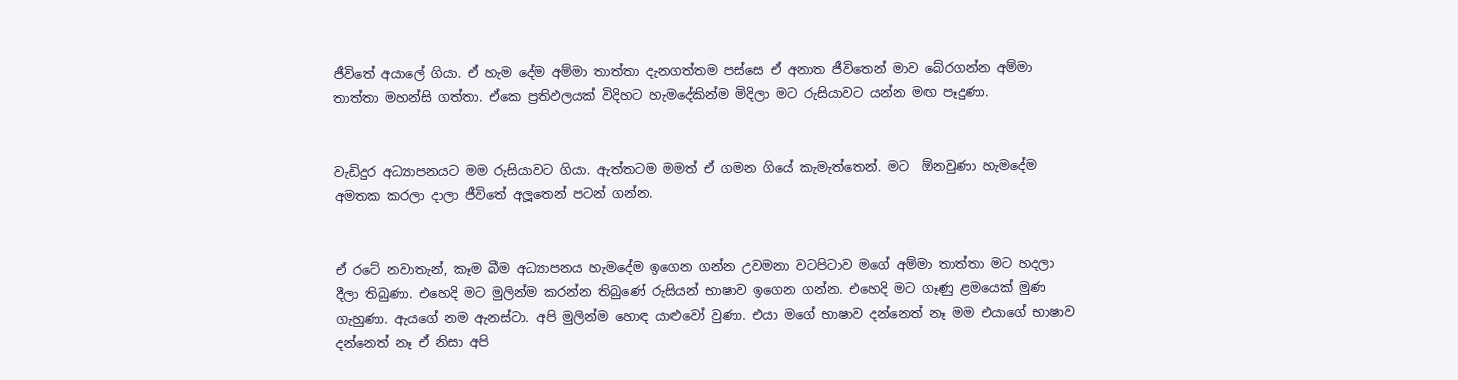ජීවිතේ අයාලේ ගියා. ඒ හැම දේම අම්මා තාත්තා දැනගත්තම පස්සෙ ඒ අනාත ජීවිතෙන් මාව බේරගන්න අම්මා තාත්තා මහන්සි ගත්තා. ඒකෙ ප්‍රතිඵලයක් විදිහට හැමදේකින්ම මිදිලා මට රුසියාවට යන්න මඟ පෑදුණා.


වැඩිදුර අධ්‍යාපනයට මම රුසියාවට ගියා. ඇත්තටම මමත් ඒ ගමන ගියේ කැමැත්තෙන්. මට  ඕනවුණා හැමදේම අමතක කරලා දාලා ජීවිතේ අලූතෙන් පටන් ගන්න.


ඒ රටේ නවාතැන්, කෑම බීම අධ්‍යාපනය හැමදේම ඉගෙන ගන්න උවමනා වටපිටාව මගේ අම්මා තාත්තා මට හදලා දීලා තිබුණා. එහෙදි මට මුලින්ම කරන්න තිබුණේ රුසියන් භාෂාව ඉගෙන ගන්න. එහෙදි මට ගෑණු ළමයෙක් මුණ ගැහුණා. ඇයගේ නම ඇනස්ටා. අපි මුලින්ම හොඳ යාළුවෝ වුණා. එයා මගේ භාෂාව දන්නෙත් නෑ මම එයාගේ භාෂාව දන්නෙත් නෑ ඒ නිසා අපි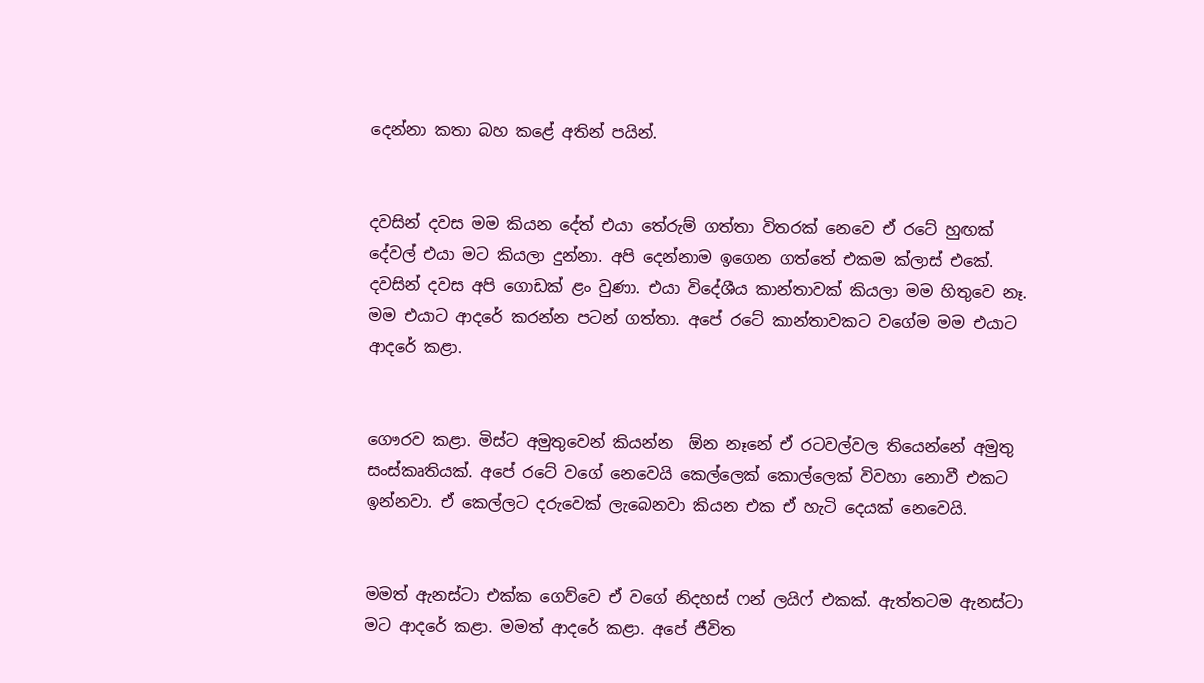දෙන්නා කතා බහ කළේ අතින් පයින්.


දවසින් දවස මම කියන දේත් එයා තේරුම් ගත්තා විතරක් නෙවෙ ඒ රටේ හුඟක් දේවල් එයා මට කියලා දුන්නා. අපි දෙන්නාම ඉගෙන ගත්තේ එකම ක්ලාස් එකේ. දවසින් දවස අපි ගොඩක් ළං වුණා. එයා විදේශීය කාන්තාවක් කියලා මම හිතුවෙ නෑ. මම එයාට ආදරේ කරන්න පටන් ගත්තා. අපේ රටේ කාන්තාවකට වගේම මම එයාට ආදරේ කළා.


ගෞරව කළා. මිස්ට අමුතුවෙන් කියන්න  ඕන නෑනේ ඒ රටවල්වල තියෙන්නේ අමුතු සංස්කෘතියක්. අපේ රටේ වගේ නෙවෙයි කෙල්ලෙක් කොල්ලෙක් විවහා නොවී එකට ඉන්නවා. ඒ කෙල්ලට දරුවෙක් ලැබෙනවා කියන එක ඒ හැටි දෙයක් නෙවෙයි.


මමත් ඇනස්ටා එක්ක ගෙව්වෙ ඒ වගේ නිදහස් ෆන් ලයිෆ් එකක්. ඇත්තටම ඇනස්ටා මට ආදරේ කළා. මමත් ආදරේ කළා. අපේ ජීවිත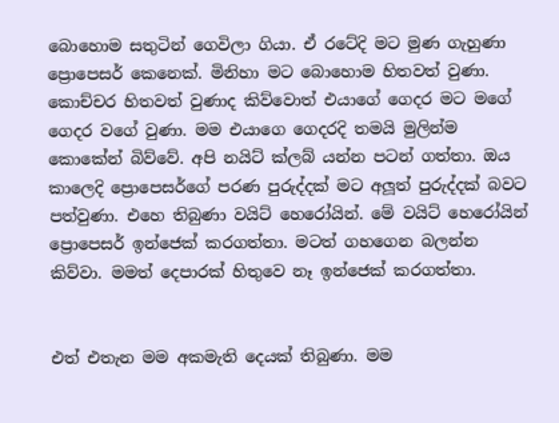බොහොම සතුටින් ගෙවිලා ගියා. ඒ රටේදි මට මුණ ගැහුණා ප්‍රොපෙසර් කෙනෙක්. මිනිහා මට බොහොම හිතවත් වුණා. කොච්චර හිතවත් වුණාද කිව්වොත් එයාගේ ගෙදර මට මගේ ගෙදර වගේ වුණා. මම එයාගෙ ගෙදරදි තමයි මුලින්ම කොකේන් බිව්වේ. අපි නයිට් ක්ලබ් යන්න පටන් ගත්තා. ඔය කාලෙදි ප්‍රොපෙසර්ගේ පරණ පුරුද්දක් මට අලූත් පුරුද්දක් බවට පත්වුණා. එහෙ තිබුණා වයිට් හෙරෝයින්. මේ වයිට් හෙරෝයින් ප්‍රොපෙසර් ඉන්ජෙක් කරගත්තා. මටත් ගහගෙන බලන්න කිව්වා. මමත් දෙපාරක් හිතුවෙ නෑ ඉන්ජෙක් කරගත්තා.


එත් එතැන මම අකමැති දෙයක් තිබුණා. මම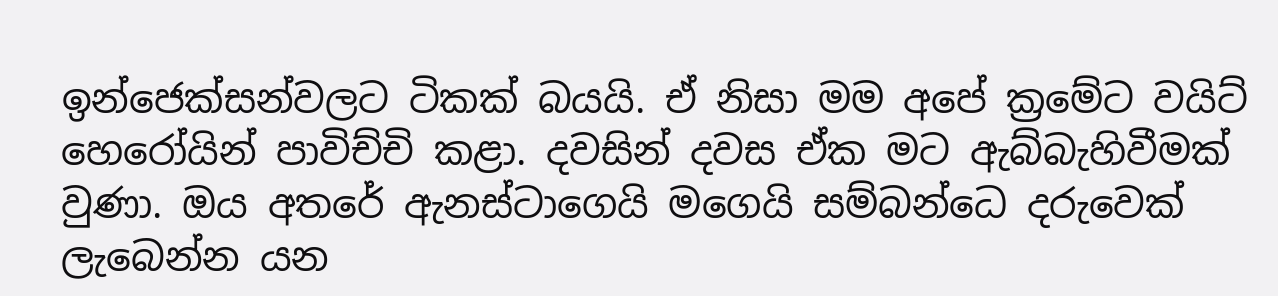ඉන්ජෙක්සන්වලට ටිකක් බයයි. ඒ නිසා මම අපේ ක්‍රමේට වයිට් හෙරෝයින් පාවිච්චි කළා. දවසින් දවස ඒක මට ඇබ්බැහිවීමක් වුණා. ඔය අතරේ ඇනස්ටාගෙයි මගෙයි සම්බන්ධෙ දරුවෙක් ලැබෙන්න යන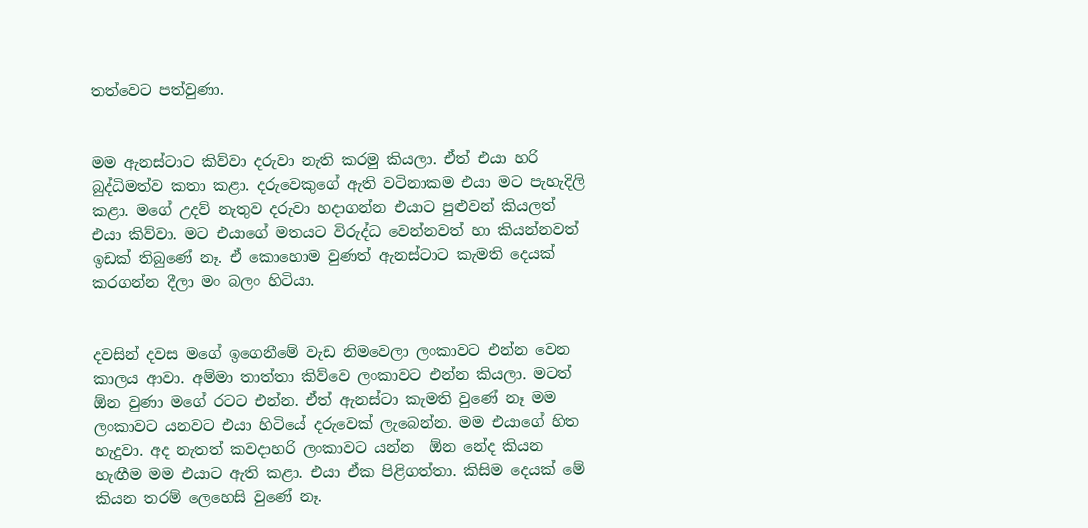තත්වෙට පත්වුණා.


මම ඇනස්ටාට කිව්වා දරුවා නැති කරමු කියලා. ඒත් එයා හරි බුද්ධිමත්ව කතා කළා. දරුවෙකුගේ ඇති වටිනාකම එයා මට පැහැදිලි කළා. මගේ උදව් නැතුව දරුවා හදාගන්න එයාට පුළුවන් කියලත් එයා කිව්වා. මට එයාගේ මතයට විරුද්ධ වෙන්නවත් හා කියන්නවත් ඉඩක් තිබුණේ නෑ. ඒ කොහොම වුණත් ඇනස්ටාට කැමති දෙයක් කරගන්න දීලා මං බලං හිටියා.


දවසින් දවස මගේ ඉගෙනීමේ වැඩ නිමවෙලා ලංකාවට එන්න වෙන කාලය ආවා. අම්මා තාත්තා කිව්වෙ ලංකාවට එන්න කියලා. මටත්  ඕන වුණා මගේ රටට එන්න. ඒත් ඇනස්ටා කැමති වුණේ නෑ මම ලංකාවට යනවට එයා හිටියේ දරුවෙක් ලැබෙන්න. මම එයාගේ හිත හැදුවා. අද නැතත් කවදාහරි ලංකාවට යන්න  ඕන නේද කියන හැඟීම මම එයාට ඇති කළා. එයා ඒක පිළිගත්තා. කිසිම දෙයක් මේ කියන තරම් ලෙහෙසි වුණේ නෑ.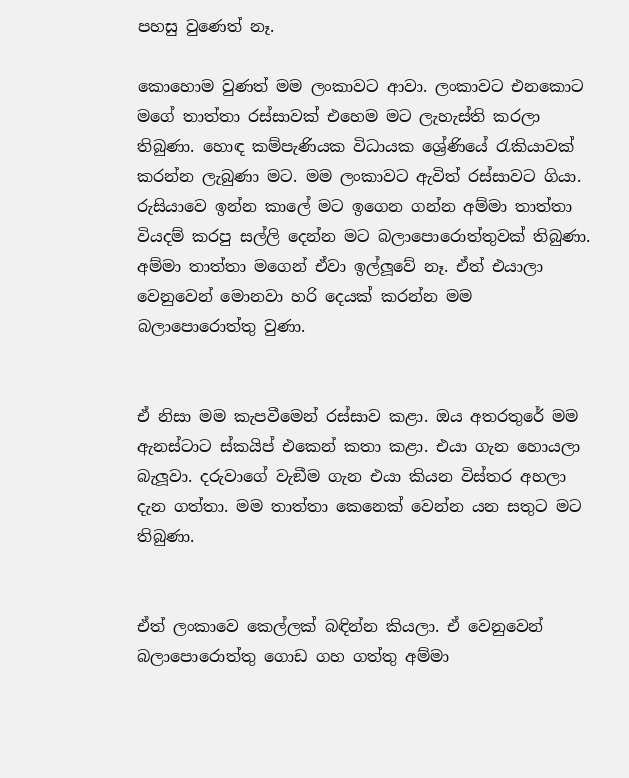පහසු වුණෙත් නෑ.

කොහොම වුණත් මම ලංකාවට ආවා. ලංකාවට එනකොට මගේ තාත්තා රස්සාවක් එහෙම මට ලැහැස්ති කරලා තිබුණා. හොඳ කම්පැණියක විධායක ශ්‍රේණියේ රැකියාවක් කරන්න ලැබුණා මට. මම ලංකාවට ඇවිත් රස්සාවට ගියා. රුසියාවෙ ඉන්න කාලේ මට ඉගෙන ගන්න අම්මා තාත්තා වියදම් කරපු සල්ලි දෙන්න මට බලාපොරොත්තුවක් තිබුණා. අම්මා තාත්තා මගෙන් ඒවා ඉල්ලූවේ නෑ. ඒත් එයාලා වෙනුවෙන් මොනවා හරි දෙයක් කරන්න මම බලාපොරොත්තු වුණා.


ඒ නිසා මම කැපවීමෙන් රස්සාව කළා. ඔය අතරතුරේ මම ඇනස්ටාට ස්කයිප් එකෙන් කතා කළා. එයා ගැන හොයලා බැලූවා. දරුවාගේ වැඞීම ගැන එයා කියන විස්තර අහලා දැන ගත්තා. මම තාත්තා කෙනෙක් වෙන්න යන සතුට මට තිබුණා.


ඒත් ලංකාවෙ කෙල්ලක් බඳින්න කියලා. ඒ වෙනුවෙන් බලාපොරොත්තු ගොඩ ගහ ගත්තු අම්මා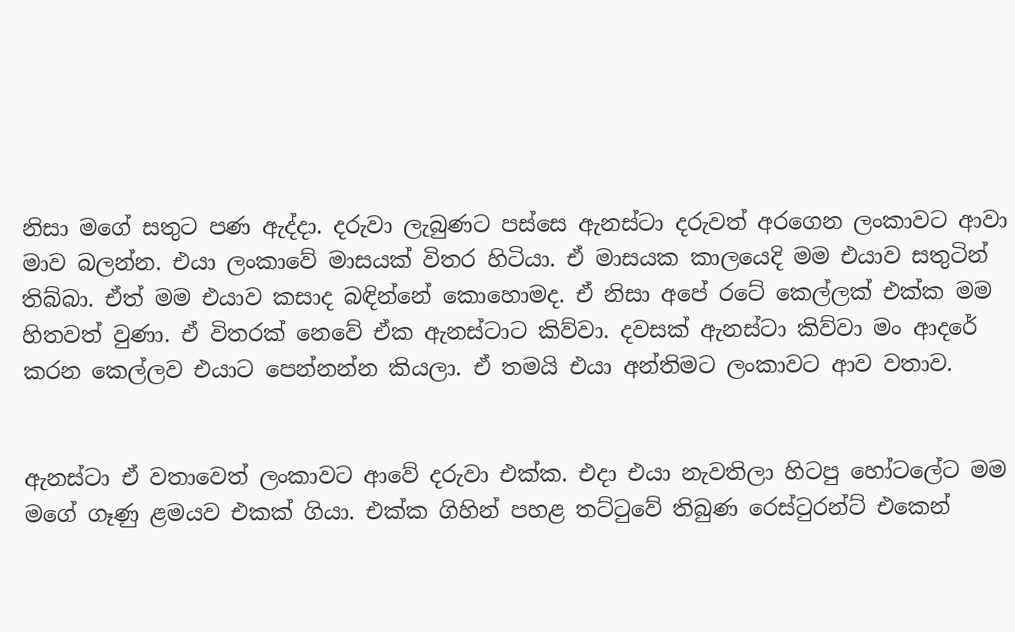නිසා මගේ සතුට පණ ඇද්දා. දරුවා ලැබුණට පස්සෙ ඇනස්ටා දරුවත් අරගෙන ලංකාවට ආවා මාව බලන්න. එයා ලංකාවේ මාසයක් විතර හිටියා. ඒ මාසයක කාලයෙදි මම එයාව සතුටින් තිබ්බා. ඒත් මම එයාව කසාද බඳින්නේ කොහොමද. ඒ නිසා අපේ රටේ කෙල්ලක් එක්ක මම හිතවත් වුණා. ඒ විතරක් නෙවේ ඒක ඇනස්ටාට කිව්වා. දවසක් ඇනස්ටා කිව්වා මං ආදරේ කරන කෙල්ලව එයාට පෙන්නන්න කියලා. ඒ තමයි එයා අන්තිමට ලංකාවට ආව වතාව.


ඇනස්ටා ඒ වතාවෙත් ලංකාවට ආවේ දරුවා එක්ක. එදා එයා නැවතිලා හිටපු හෝටලේට මම මගේ ගෑණු ළමයව එකක් ගියා. එක්ක ගිහින් පහළ තට්ටුවේ තිබුණ රෙස්ටුරන්ට් එකෙන්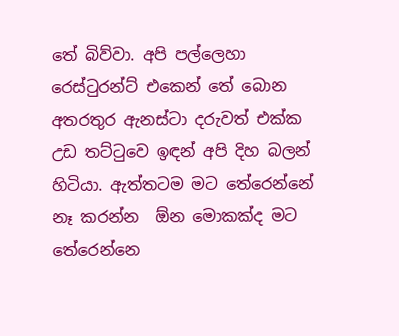තේ බිව්වා. අපි පල්ලෙහා රෙස්ටුරන්ට් එකෙන් තේ බොන අතරතුර ඇනස්ටා දරුවත් එක්ක උඩ තට්ටුවෙ ඉඳන් අපි දිහ බලන් හිටියා. ඇත්තටම මට තේරෙන්නේ නෑ කරන්න  ඕන මොකක්ද මට තේරෙන්නෙ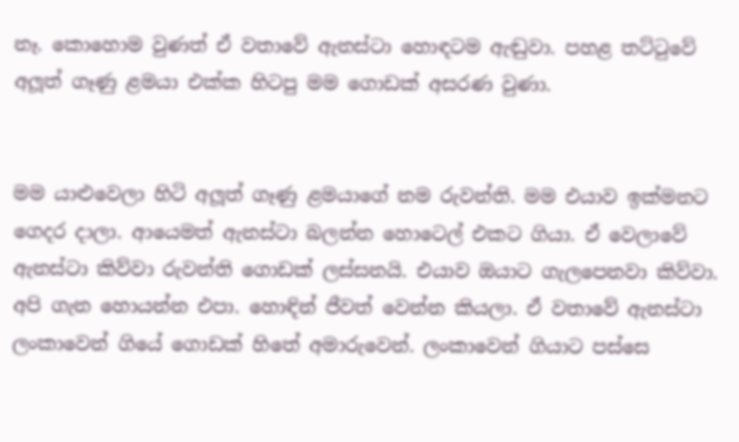නෑ. කොහොම වුණත් ඒ වතාවේ ඇනස්ටා හොඳටම ඇඬුවා. පහළ තට්ටුවේ අලූත් ගෑණු ළමයා එක්ක හිටපු මම ගොඩක් අසරණ වුණා.


මම යාළුවෙලා හිටි අලූත් ගෑණු ළමයාගේ නම රුවන්ති. මම එයාව ඉක්මනට ගෙදර දාලා. ආයෙමත් ඇනස්ටා බලන්න හොටෙල් එකට ගියා. ඒ වෙලාවේ ඇනස්ටා කිව්වා රුවන්ති ගොඩක් ලස්සනයි. එයාව ඔයාට ගැලපෙනවා කිව්වා. අපි ගැන හොයන්න එපා. හොඳින් ජීවත් වෙන්න කියලා. ඒ වතාවේ ඇනස්ටා ලංකාවෙන් ගියේ ගොඩක් හිතේ අමාරුවෙන්. ලංකාවෙන් ගියාට පස්සෙ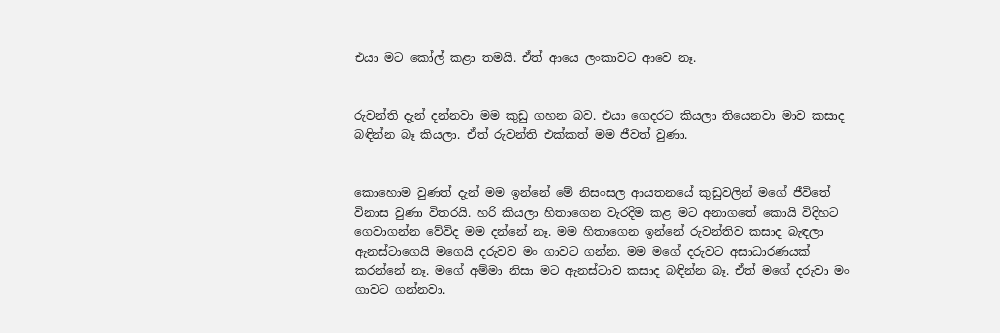එයා මට කෝල් කළා තමයි. ඒත් ආයෙ ලංකාවට ආවෙ නෑ.


රුවන්ති දැන් දන්නවා මම කුඩු ගහන බව. එයා ගෙදරට කියලා තියෙනවා මාව කසාද බඳින්න බෑ කියලා. ඒත් රුවන්ති එක්කත් මම ජීවත් වුණා.


කොහොම වුණත් දැන් මම ඉන්නේ මේ නිසංසල ආයතනයේ කුඩුවලින් මගේ ජීවිතේ විනාස වුණා විතරයි. හරි කියලා හිතාගෙන වැරදිම කළ මට අනාගතේ කොයි විදිහට ගෙවාගන්න වේවිද මම දන්නේ නෑ. මම හිතාගෙන ඉන්නේ රුවන්තිව කසාද බැඳලා ඇනස්ටාගෙයි මගෙයි දරුවව මං ගාවට ගන්න. මම මගේ දරුවට අසාධාරණයක් කරන්නේ නෑ. මගේ අම්මා නිසා මට ඇනස්ටාව කසාද බඳින්න බෑ. ඒත් මගේ දරුවා මං ගාවට ගන්නවා.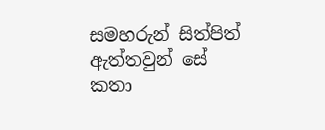සමහරුන් සිත්පිත් ඇත්තවුන් සේ කතා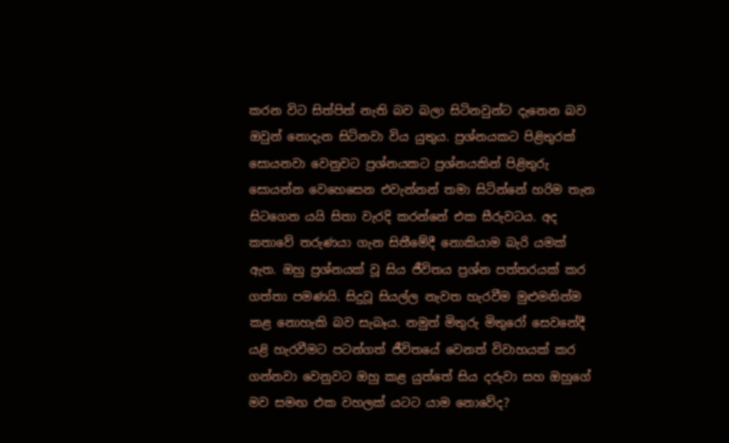කරන විට සිත්පිත් නැති බව බලා සිටිනවුන්ට දැනෙන බව ඔවුන් නොදැන සිටිනවා විය යුතුය. ප්‍රශ්නයකට පිළිතුරක් සොයනවා වෙනුවට ප්‍රශ්නයකට ප්‍රශ්නයකින් පිළිතුරු සොයන්න වෙහෙසෙන එවැන්නන් තමා සිටින්නේ හරිම තැන සිටගෙන යයි සිතා වැරදි කරන්නේ එක සීරුවටය. අද කතාවේ තරුණයා ගැන සිතීමේදී නොකියාම බැරි යමක් ඇත. ඔහු ප්‍රශ්නයක් වූ සිය ජීවිතය ප්‍රශ්න පත්තරයක් කර ගත්තා පමණයි. සිදුවූ සියල්ල නැවත හැරවීම මුළුමනින්ම කළ නොහැකි බව සැබෑය. නමුත් මිතුරු මිතුරෝ සෙවනේදී යළි හැරවීමට පටන්ගත් ජීවිතයේ වෙනත් විවාහයක් කර ගන්නවා වෙනුවට ඔහු කළ යුත්තේ සිය දරුවා සහ ඔහුගේ මව සමඟ එක වහලක් යටට යාම නොවේද?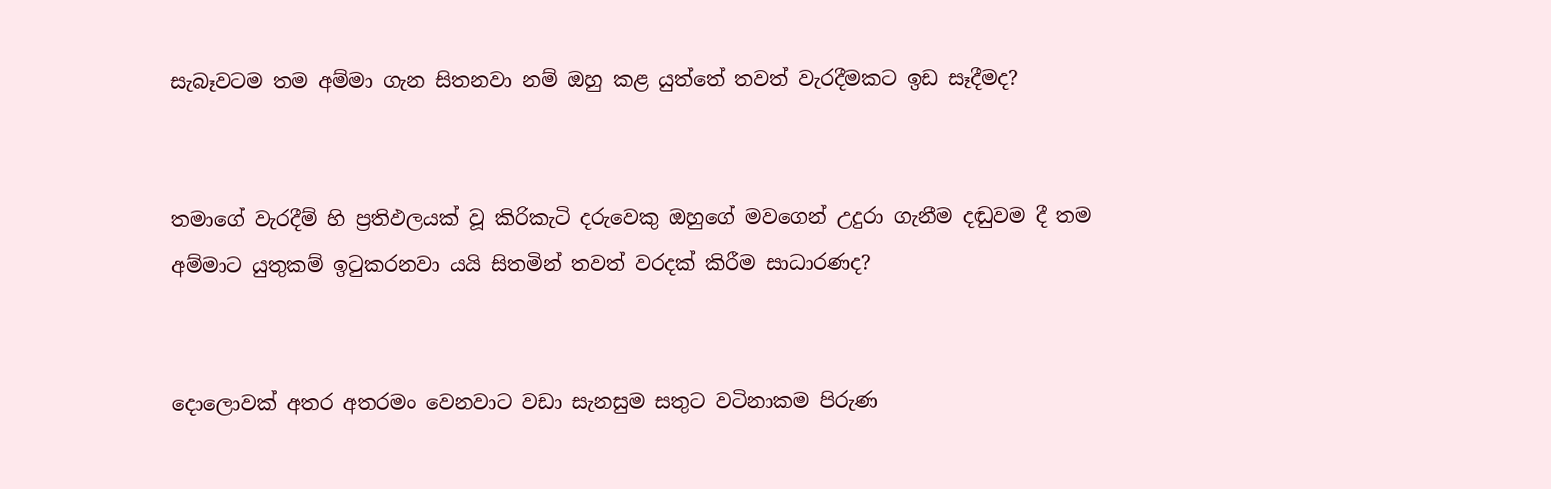සැබෑවටම තම අම්මා ගැන සිතනවා නම් ඔහු කළ යුත්තේ තවත් වැරදීමකට ඉඩ සෑදීමද?


තමාගේ වැරදීම් හි ප්‍රතිඵලයක් වූ කිරිකැටි දරුවෙකු ඔහුගේ මවගෙන් උදුරා ගැනීම දඬුවම දී තම අම්මාට යුතුකම් ඉටුකරනවා යයි සිතමින් තවත් වරදක් කිරීම සාධාරණද?


දොලොවක් අතර අතරමං වෙනවාට වඩා සැනසුම සතුට වටිනාකම පිරුණ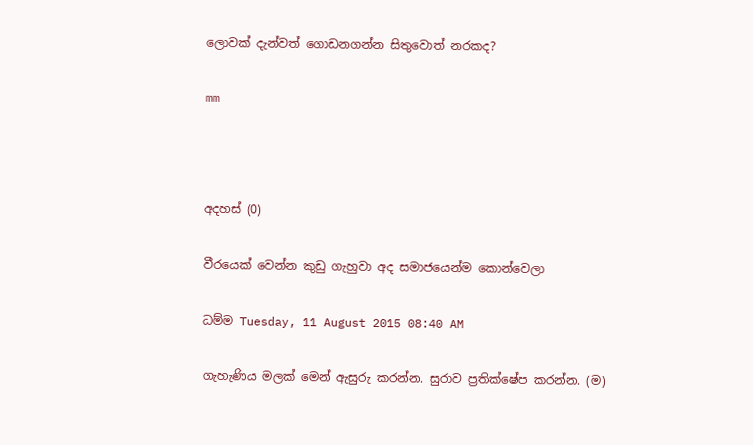ලොවක් දැන්වත් ගොඩනගන්න සිතුවොත් නරකද?

mm



අදහස් (0)

වීරයෙක් වෙන්න කුඩු ගැහුවා අද සමාජයෙන්ම කොන්වෙලා

ධම්ම Tuesday, 11 August 2015 08:40 AM

ගැහැණිය මලක් මෙන් ඇසුරු කරන්න. සුරාව ප්‍රතික්ෂේප කරන්න. (ම)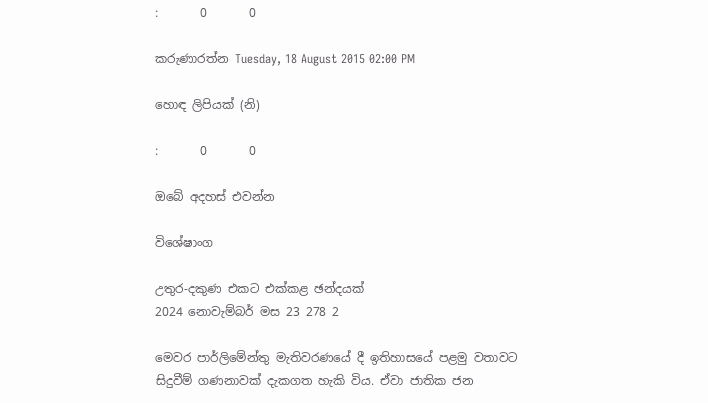:       0       0

කරුණාරත්න Tuesday, 18 August 2015 02:00 PM

හොඳ ලිපියක් (නි)

:       0       0

ඔබේ අදහස් එවන්න

විශේෂාංග

උතුර-දකුණ එකට එක්කළ ඡන්දයක්
2024 නොවැම්බර් මස 23 278 2

මෙවර පාර්ලිමේන්තු මැතිවරණයේ දී ඉතිහාසයේ පළමු වතාවට සිදුවීම් ගණනාවක් දැකගත හැකි විය. ඒවා ජාතික ජන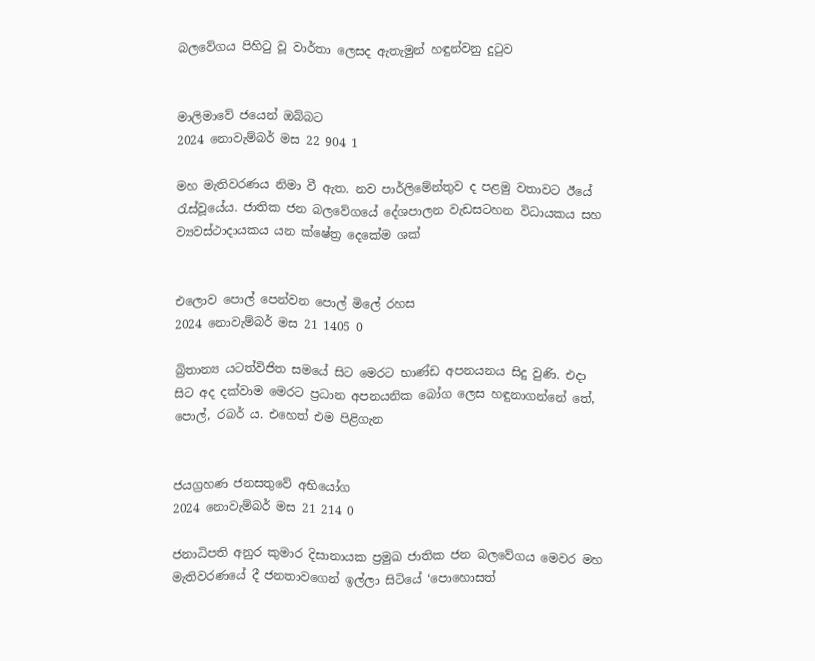බලවේගය පිහිටු වූ වාර්තා ලෙසද ඇතැමුන් හඳුන්වනු දුටුව


මාලිමාවේ ජයෙන් ඔබ්බට
2024 නොවැම්බර් මස 22 904 1

මහ මැතිවරණය නිමා වී ඇත. නව පාර්ලිමේන්තුව ද පළමු වතාවට ඊයේ රැස්වූයේය. ජාතික ජන බලවේගයේ දේශපාලන වැඩසටහන විධායකය සහ ව්‍යවස්ථාදායකය යන ක්ෂේත්‍ර දෙකේම ශක්


එලොව පොල් පෙන්වන පොල් මිලේ රහස
2024 නොවැම්බර් මස 21 1405 0

බ්‍රිතාන්‍ය යටත්විජිත සමයේ සිට මෙරට භාණ්ඩ අපනයනය සිදු වුණි. එදා සිට අද දක්වාම මෙරට ප්‍රධාන අපනයනික බෝග ලෙස හඳුනාගන්නේ තේ, පොල්, රබර් ය. එහෙත් එම පිළිගැන


ජයග්‍රහණ ජනසතුවේ අභියෝග
2024 නොවැම්බර් මස 21 214 0

ජනාධිපති අනුර කුමාර දිසානායක ප්‍රමුඛ ජාතික ජන බලවේගය මෙවර මහ මැතිවරණයේ දී ජනතාවගෙන් ඉල්ලා සිටියේ ‘පොහොසත්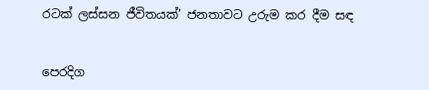රටක් ලස්සන ජීවිතයක්’ ජනතාවට උරුම කර දීම සඳ


පෙරදිග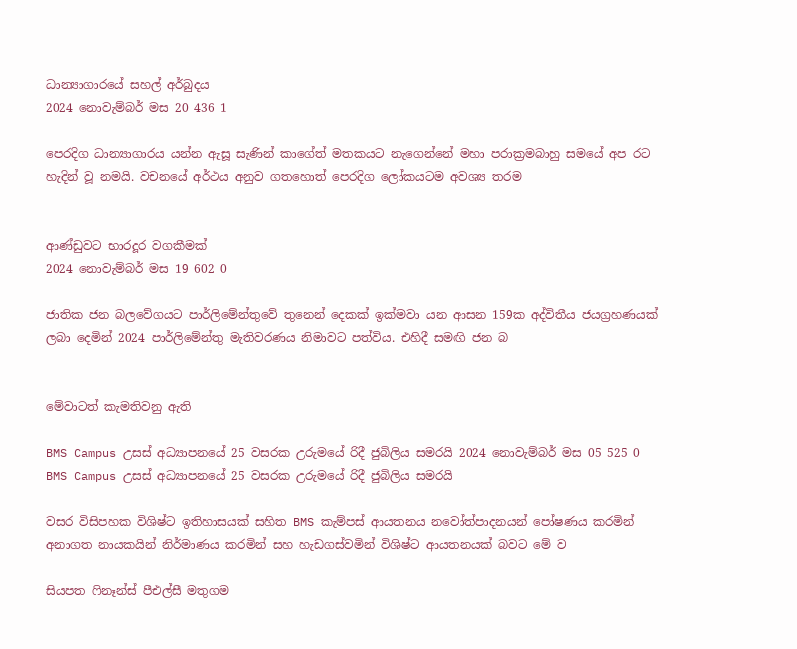ධාන්‍යාගාරයේ සහල් අර්බුදය
2024 නොවැම්බර් මස 20 436 1

පෙරදිග ධාන්‍යාගාරය යන්න ඇසූ සැණින් කාගේත් මතකයට නැගෙන්නේ මහා පරාක්‍රමබාහු සමයේ අප රට හැදින් වූ නමයි. වචනයේ අර්ථය අනුව ගතහොත් පෙරදිග ලෝකයටම අවශ්‍ය තරම


ආණ්ඩුවට භාරදූර වගකීමක්
2024 නොවැම්බර් මස 19 602 0

ජාතික ජන බලවේගයට පාර්ලිමේන්තුවේ තුනෙන් දෙකක් ඉක්මවා යන ආසන 159ක අද්විතීය ජයග්‍රහණයක් ලබා දෙමින් 2024 පාර්ලිමේන්තු මැතිවරණය නිමාවට පත්විය. එහිදී සමඟි ජන බ


මේවාටත් කැමතිවනු ඇති

BMS Campus උසස් අධ්‍යාපනයේ 25 වසරක උරුමයේ රිදී ජුබිලිය සමරයි 2024 නොවැම්බර් මස 05 525 0
BMS Campus උසස් අධ්‍යාපනයේ 25 වසරක උරුමයේ රිදී ජුබිලිය සමරයි

වසර විසිපහක විශිෂ්ට ඉතිහාසයක් සහිත BMS කැම්පස් ආයතනය නවෝත්පාදනයන් පෝෂණය කරමින් අනාගත නායකයින් නිර්මාණය කරමින් සහ හැඩගස්වමින් විශිෂ්ට ආයතනයක් බවට මේ ව

සියපත ෆිනෑන්ස් පීඑල්සී මතුගම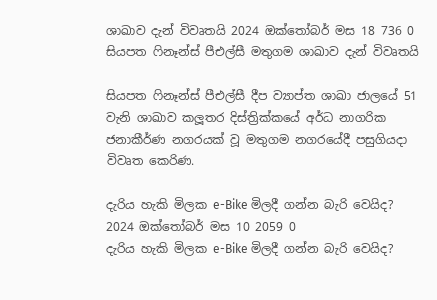ශාඛාව දැන් විවෘතයි 2024 ඔක්තෝබර් මස 18 736 0
සියපත ෆිනෑන්ස් පීඑල්සී මතුගම ශාඛාව දැන් විවෘතයි

සියපත ෆිනෑන්ස් පීඑල්සී දීප ව්‍යාප්ත ශාඛා ජාලයේ 51 වැනි ශාඛාව කලූතර දිස්ත්‍රික්කයේ අර්ධ නාගරික ජනාකීර්ණ නගරයක් වූ මතුගම නගරයේදී පසුගියදා විවෘත කෙරිණ.

දැරිය හැකි මිලක e-Bike මිලදී ගන්න බැරි වෙයිද? 2024 ඔක්තෝබර් මස 10 2059 0
දැරිය හැකි මිලක e-Bike මිලදී ගන්න බැරි වෙයිද?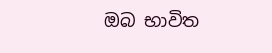ඔබ භාවිත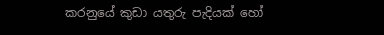කරනුයේ කුඩා යතුරු පැදියක් හෝ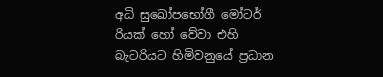අධි සුඛෝපභෝගී මෝටර් රියක් හෝ වේවා එහි බැටරියට හිමිවනුයේ ප්‍රධාන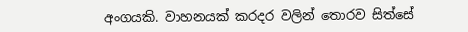අංගයකි. වාහනයක් කරදර වලින් තොරව සිත්සේ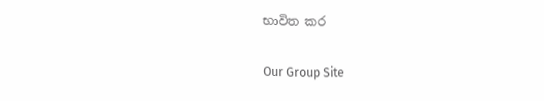භාවිත කර

Our Group Site